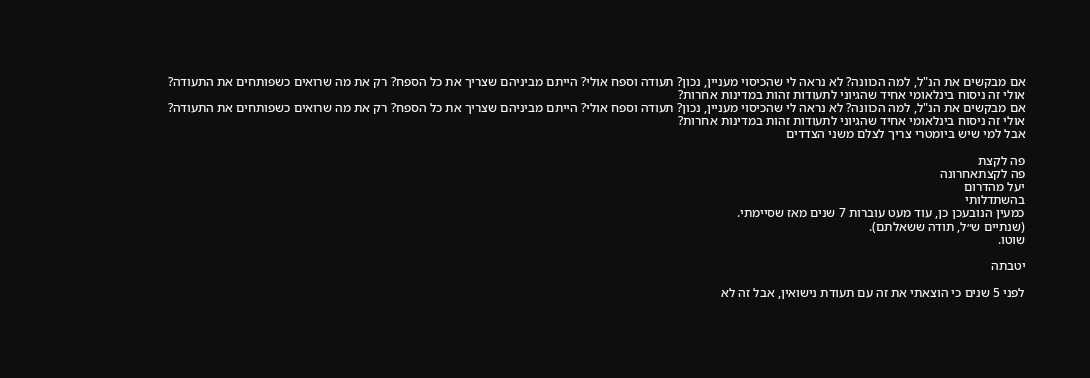אם מבקשים את הנ"ל, למה הכוונה? לא נראה לי שהכיסוי מעניין, נכון? תעודה וספח אולי? הייתם מביניהם שצריך את כל הספח? רק את מה שרואים כשפותחים את התעודה?
אולי זה ניסוח בינלאומי אחיד שהגיוני לתעודות זהות במדינות אחרות?
אם מבקשים את הנ"ל, למה הכוונה? לא נראה לי שהכיסוי מעניין, נכון? תעודה וספח אולי? הייתם מביניהם שצריך את כל הספח? רק את מה שרואים כשפותחים את התעודה?
אולי זה ניסוח בינלאומי אחיד שהגיוני לתעודות זהות במדינות אחרות?
אבל למי שיש ביומטרי צריך לצלם משני הצדדים

פה לקצת
פה לקצתאחרונה
יעל מהדרום
בהשתדלותי
כמעין הנובעכן כן, עוד מעט עוברות 7 שנים מאז שסיימתי.
(שנתיים ש״ל, תודה ששאלתם).
שוטו.

יטבתה

לפני 5 שנים כי הוצאתי את זה עם תעודת נישואין, אבל זה לא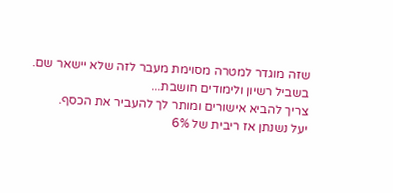שזה מוגדר למטרה מסוימת מעבר לזה שלא יישאר שם.
בשביל רשיון ולימודים חושבת...
צריך להביא אישורים ומותר לך להעביר את הכסף.
יעל נשנתן אז ריבית של 6%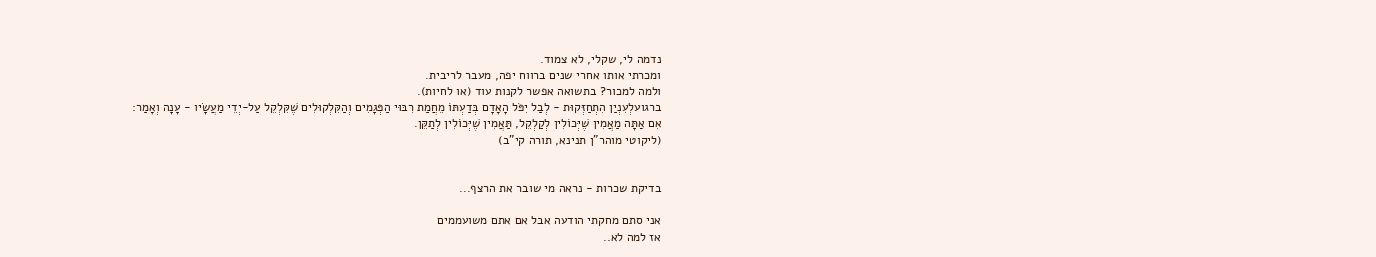נדמה לי, שקלי, לא צמוד.
ומכרתי אותו אחרי שנים ברווח יפה, מעבר לריבית.
ולמה למכור? בתשואה אפשר לקנות עוד (או לחיות).
ברגועלְעִנְיַן הִתְחַזְּקוּת - לְבַל יִפֹּל הָאָדָם בְּדַעְתּוֹ מֵחֲמַת רִבּוּי הַפְּגָמִים וְהַקִּלְקוּלִים שֶׁקִּלְקֵל עַל-יְדֵי מַעֲשָׂיו - עָנָה וְאָמַר:
אִם אַתָּה מַאֲמִין שֶׁיְּכוֹלִין לְקַלְקֵל, תַּאֲמִין שֶׁיְּכוֹלִין לְתַקֵּן.
(ליקוטי מוהר"ן תנינא, תורה קי"ב)


בדיקת שכרות - נראה מי שובר את הרצף...

אני סתם מחקתי הודעה אבל אם אתם משועממים
אז למה לא..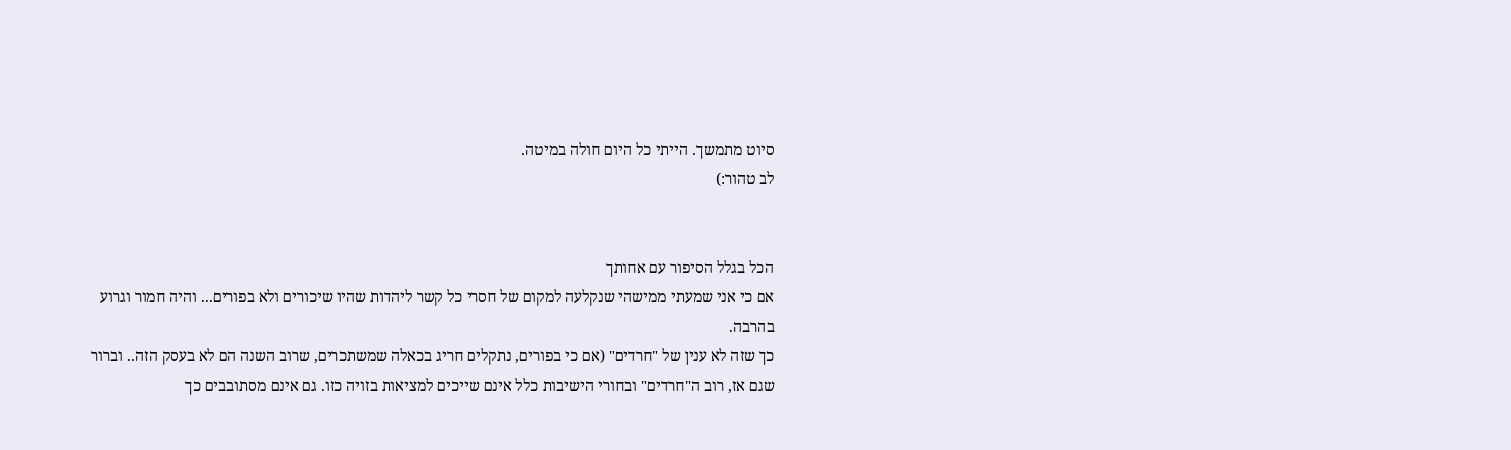סיוט מתמשך. הייתי כל היום חולה במיטה.
לב טהור:)


הכל בגלל הסיפור עם אחותך
אם כי אני שמעתי ממישהי שנקלעה למקום של חסרי כל קשר ליהדות שהיו שיכורים ולא בפורים... והיה חמור וגרוע בהרבה.
כך שזה לא ענין של "חרדים" (אם כי בפורים, נתקלים חריג בכאלה שמשתכרים, שרוב השנה הם לא בעסק הזה.. וברור שגם אז, רוב ה"חרדים" ובחורי הישיבות כלל אינם שייכים למציאות בזויה כזו. גם אינם מסתובבים כך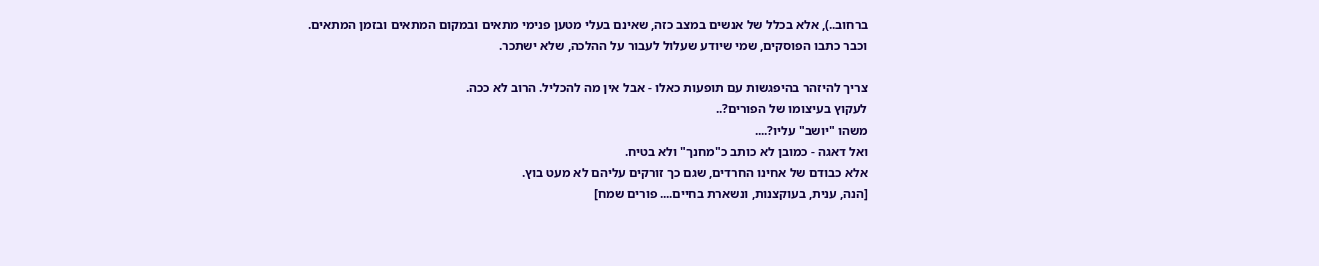ברחוב..), אלא בכלל של אנשים במצב כזה, שאינם בעלי מטען פנימי מתאים ובמקום המתאים ובזמן המתאים.
וכבר כתבו הפוסקים, שמי שיודע שעלול לעבור על ההלכה, שלא ישתכר.

צריך להיזהר בהיפגשות עם תופעות כאלו - אבל אין מה להכליל. הרוב לא ככה.
לעקוץ בעיצומו של הפורים?..
משהו "יושב" עליו?....
ואל דאגה - כמובן לא כותב כ"מחנך" ולא בטיח.
אלא כבודם של אחינו החרדים, שגם כך זורקים עליהם לא מעט בוץ.
[הנה, ענית, בעוקצנות, ונשארת בחיים.... פורים שמח]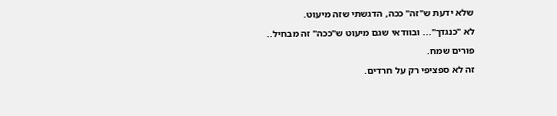שלא ידעת ש"זה" ככה, הדגשתי שזה מיעוט.
לא "כנגדך"... ובוודאי שגם מיעוט ש"ככה" זה מבחיל..
פורים שמח.
זה לא ספציפי רק על חרדים.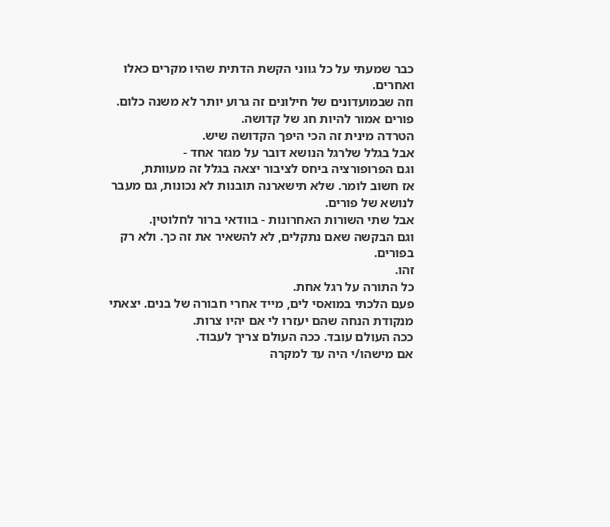כבר שמעתי על כל גווני הקשת הדתית שהיו מקרים כאלו ואחרים.
וזה שבמועדונים של חילונים זה גרוע יותר לא משנה כלום.
פורים אמור להיות חג של קדושה.
הטרדה מינית זה הכי היפך הקדושה שיש.
אבל בגלל שלרגל הנושא דובר על מגזר אחד -
וגם הפרופורציה ביחס לציבור יצאה בגלל זה מעוותת,
אז חשוב לומר. שלא תישארנה תובנות לא נכונות, גם מעבר לנושא של פורים.
אבל שתי השורות האחרונות - בוודאי ברור לחלוטין.
וגם הבקשה שאם נתקלים, לא להשאיר את זה כך. ולא רק בפורים.
זהו.
כל התורה על רגל אחת.
פעם הלכתי במואסי לים, מייד אחרי חבורה של בנים. יצאתי מנקודת הנחה שהם יעזרו לי אם יהיו צרות.
ככה העולם עובד. ככה העולם צריך לעבוד.
אם מישהו/י היה עד למקרה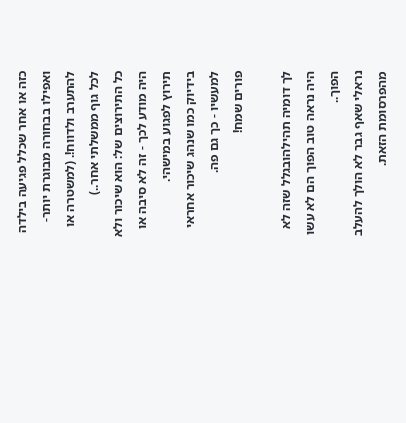כזה או אחר שכלל פגיעה בילדה ואפילו בבחורה מבוגרת יותר- להתערב ולדווח!. (למשטרה או לכל גוף ממשלתי אחר..)
כל התירוצים של: הוא שיכור ולא היה מודע לכך - זה לא סיבה או תירוץ לפגוע במישהי.
בידיוק כמו שנהג שיכור אחראי למעשיו - כך גם פה.
פורים שמח!

לך דומיה תהילהובגלל שזה לא היה נראה טוב הפוך הם לא עשו הפוך..
נראלי שאף גבר לא הולך להעלב מהפרסומת הזאת.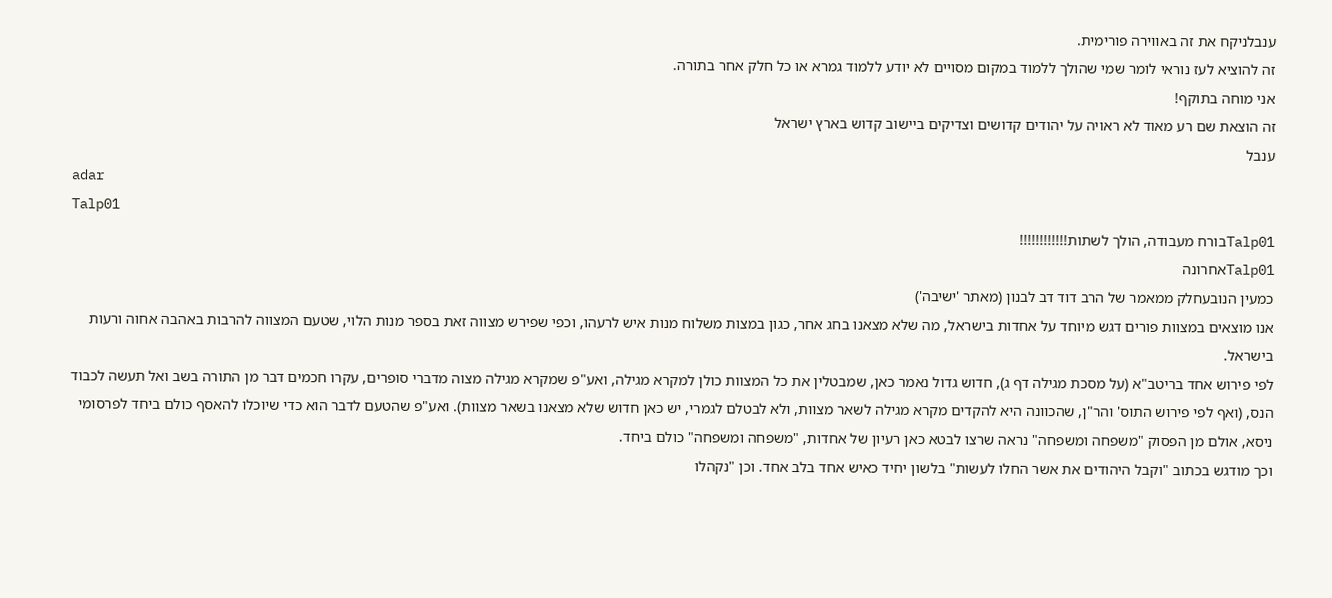ענבלניקח את זה באווירה פורימית.
זה להוציא לעז נוראי לומר שמי שהולך ללמוד במקום מסויים לא יודע ללמוד גמרא או כל חלק אחר בתורה.
אני מוחה בתוקף!
זה הוצאת שם רע מאוד לא ראויה על יהודים קדושים וצדיקים ביישוב קדוש בארץ ישראל
ענבל
adar
Talp01
Talp01בורח מעבודה, הולך לשתות!!!!!!!!!!!!
Talp01אחרונה
כמעין הנובעחלק ממאמר של הרב דוד דב לבנון (מאתר 'ישיבה')
אנו מוצאים במצוות פורים דגש מיוחד על אחדות בישראל, מה שלא מצאנו בחג אחר, כגון במצות משלוח מנות איש לרעהו, וכפי שפירש מצווה זאת בספר מנות הלוי, שטעם המצווה להרבות באהבה אחוה ורעות בישראל.
לפי פירוש אחד בריטב"א (על מסכת מגילה דף ג), חדוש גדול נאמר כאן, שמבטלין את כל המצוות כולן למקרא מגילה, ואע"פ שמקרא מגילה מצוה מדברי סופרים, עקרו חכמים דבר מן התורה בשב ואל תעשה לכבוד הנס, (ואף לפי פירוש התוס' והר"ן, שהכוונה היא להקדים מקרא מגילה לשאר מצוות, ולא לבטלם לגמרי, יש כאן חדוש שלא מצאנו בשאר מצוות). ואע"פ שהטעם לדבר הוא כדי שיוכלו להאסף כולם ביחד לפרסומי ניסא, אולם מן הפסוק "משפחה ומשפחה" נראה שרצו לבטא כאן רעיון של אחדות, "משפחה ומשפחה" כולם ביחד.
וכך מודגש בכתוב "וקבל היהודים את אשר החלו לעשות" בלשון יחיד כאיש אחד בלב אחד. וכן "נקהלו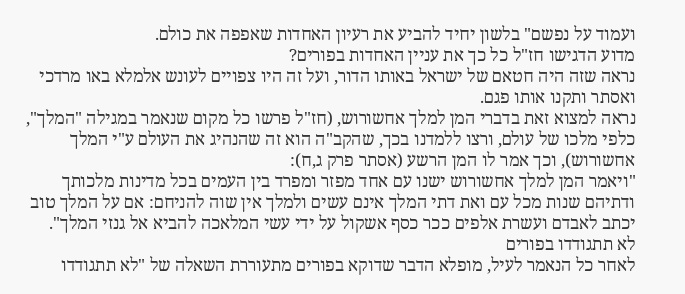ועמוד על נפשם" בלשון יחיד להביע את רעיון האחדות שאפפה את כולם.
מדוע הדגישו חז"ל כל כך את עניין האחדות בפורים?
נראה שזה היה חטאם של ישראל באותו הדור, ועל זה היו צפויים לעונש אלמלא באו מרדכי ואסתר ותקנו אותו פגם.
נראה למצוא זאת בדברי המן למלך אחשורוש, (חז"ל פרשו כל מקום שנאמר במגילה "המלך", כלפי מלכו של עולם, ורצו ללמדנו בכך, שהקב"ה הוא זה שהנהיג את העולם ע"י המלך אחשורוש), וכך אמר לו המן הרשע (אסתר פרק ג,ח):
"ויאמר המן למלך אחשורוש ישנו עם אחד מפזר ומפרד בין העמים בכל מדינות מלכותך ודתיהם שנות מכל עם ואת דתי המלך אינם עשים ולמלך אין שוה להניחם: אם על המלך טוב יכתב לאבדם ועשרת אלפים ככר כסף אשקול על ידי עשי המלאכה להביא אל גנזי המלך".
לא תתגודדו בפורים
לאחר כל הנאמר לעיל, מופלא הדבר שדוקא בפורים מתעוררת השאלה של "לא תתגודדו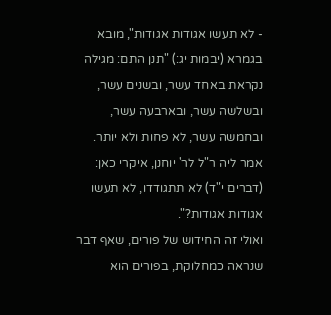- לא תעשו אגודות אגודות", מובא בגמרא (יבמות יג:) "תנן התם: מגילה נקראת באחד עשר, ובשנים עשר, ובשלשה עשר, ובארבעה עשר, ובחמשה עשר, לא פחות ולא יותר. אמר ליה ר"ל לר' יוחנן, איקרי כאן: (דברים י"ד) לא תתגודדו, לא תעשו אגודות אגודות?".
ואולי זה החידוש של פורים, שאף דבר שנראה כמחלוקת, בפורים הוא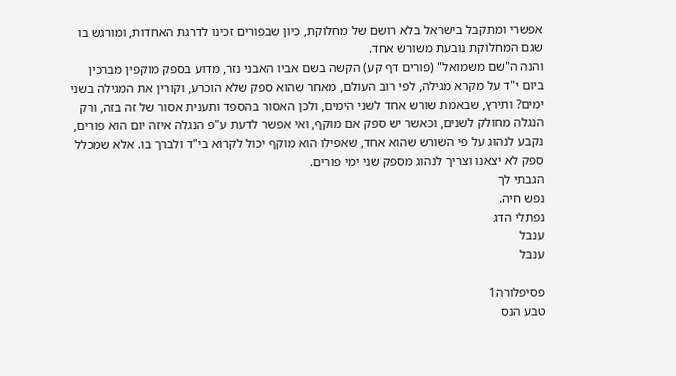אפשרי ומתקבל בישראל בלא רושם של מחלוקת, כיון שבפורים זכינו לדרגת האחדות, ומורגש בו שגם המחלוקת נובעת משורש אחד.
והנה ה"שם משמואל" (פורים דף קע) הקשה בשם אביו האבני נזר, מדוע בספק מוקפין מברכין ביום י"ד על מקרא מגילה, לפי רוב העולם, מאחר שהוא ספק שלא הוכרע, וקורין את המגילה בשני ימים? ותירץ, שבאמת שורש אחד לשני הימים, ולכן האסור בהספד ותענית אסור של זה בזה, ורק הנגלה מחולק לשנים, וכאשר יש ספק אם מוקף, ואי אפשר לדעת ע"פ הנגלה איזה יום הוא פורים, נקבע לנהוג על פי השורש שהוא אחד, שאפילו הוא מוקף יכול לקרוא בי"ד ולברך בו. אלא שמכלל ספק לא יצאנו וצריך לנהוג מספק שני ימי פורים.
הגבתי לך
נפש חיה.
נפתלי הדג
ענבל
ענבל

פסיפלורה1
טבע הנס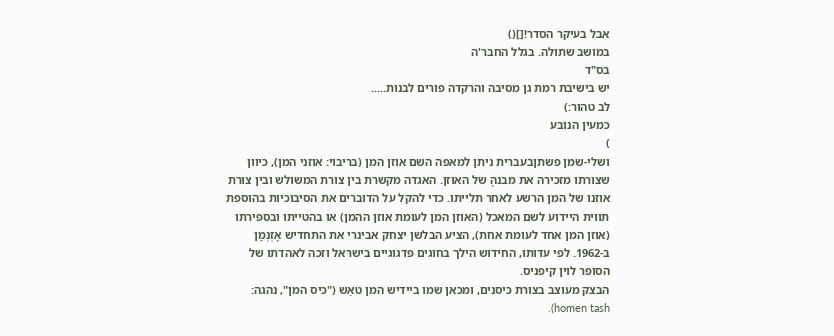אבל בעיקר הסדר![]()
במושב שתולה. בגלל החבר'ה
בס"ד
יש בישיבת רמת גן מסיבה והרקדה פורים לבנות.....
לב טהור:)
כמעין הנובע
)
ושלי-שמן פשתןבעברית ניתן למאפה השם אוזן המן (בריבוי: אוזני המן), כיוון שצורתו מזכירה את מבנהָ של האוזן. האגדה מקשרת בין צורת המשולש ובין צורת אוזנו של המן הרשע לאחר תלייתו. כדי להקל על הדוברים את הסיבוכיות בהוספת תווית היידוע לשם המאכל (האוזן המן לעומת אוזן ההמן) או בהטייתו ובספירתו (אוזן המן אחד לעומת אחת), הציע הבלשן יצחק אבינרי את התחדיש אָזְנְמָן ב-1962. לפי עדותו, החידוש הילך בחוגים פדגוגיים בישראל וזכה לאהדתו של הסופר לוין קיפניס.
הבצק מעוצב בצורת כיסנים, ומכאן שמו ביידיש המן טאַש ("כיס המן", נהגה: homen tash).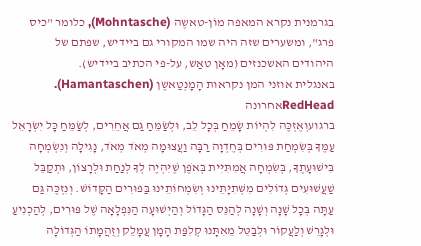בגרמנית נקרא המאפה מוֹן-טאשֶה (Mohntasche), כלומר "כיס פרג", ומשערים שזה היה שמו המקורי גם ביידיש, שפתם של היהודים האשכנזים (מאָן טאַש, על-פי הכתיב ביידיש).
באנגלית אוזני המן נקראות הָמָנְטַאשֶן (Hamantaschen).
RedHeadאחרונה
ברגועוְאֶזְכֶּה לִהְיוֹת שָׂמֵחַ בְּכָל לֵב, וּלְשַׂמֵּחַ גַּם אֲחֵרִים, לְשַׂמֵּחַ כָּל יִשְׂרָאֵל עַמֶּךָ בְּשִׂמְחַת פּוּרִים בְּחֶדְוָה רַבָּה וַעֲצוּמָה מְאֹד מְאֹד, נָגִילָה וְנִשְׂמְחָה בִּישׁוּעָתֶךָ, בְּשִׂמְחָה אֲמִתִּיִּית בְּאֹפֶן שֶׁיִּהְיֶה לְךָ לְנַחַת וּלְרָצוֹן, וּתְקַבֵּל שַׁעֲשׁוּעִים גְּדוֹלִים מִשְּׁתִיָּתֵינוּ וְשִׂמְחוֹתֵינוּ בַּפּוּרִים הַקָּדוֹשׁ. וְנִזְכֶּה גַּם עַתָּה בְּכָל שָׁנָה וְשָׁנָה לְהַנֵּס הַגָּדוֹל וְהַיְשׁוּעָה הַנִּפְלָאָה שֶׁל פּוּרִים, לְהַכְנִיעַ וּלְגָרֵשׁ וְלַעֲקוֹר וּלְבַטֵּל מֵאִתָּנוּ קְלִפַּת הָמָן עֲמָלֵק וְזֻהֲמָתוֹ הַגְּדוֹלָה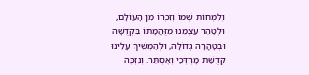וְלִמְחוֹת שְׁמוֹ וְזִכְרוֹ מִן הָעוֹלָם, וּלְטַהֵר עַצְמֵנוּ מִזֻּהֲמָתוֹ בִּקְדֻשָּׁה וּבְטָהֳרָה גְדוֹלָה, וּלְהַמְשִׁיךְ עָלֵינוּ קְדֻשַּׁת מָרְדְּכַי וְאֶסְתֵּר. וְנִזְכֶּה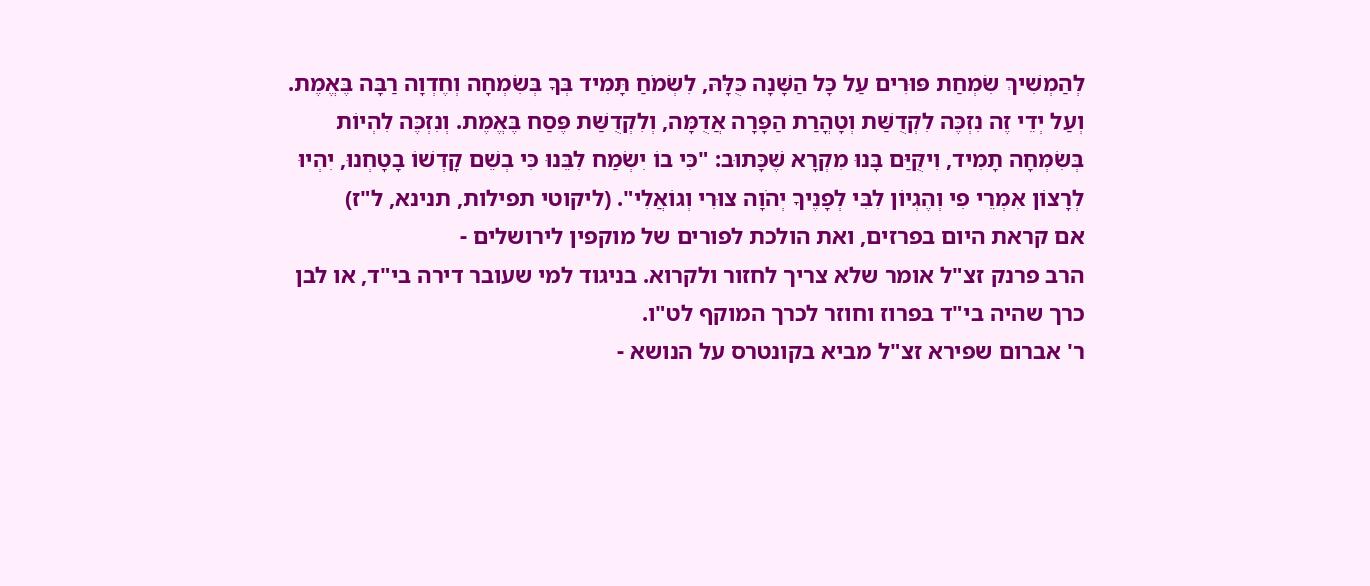לְהַמְשִׁיךְ שִׂמְחַת פּוּרִים עַל כָּל הַשָּׁנָה כֻּלָּהּ, לִשְׂמֹחַ תָּמִיד בְּךָ בְּשִׂמְחָה וְחֶדְוָה רַבָּה בֶּאֱמֶת. וְעַל יְדֵי זֶה נִזְכֶּה לִקְדֻשַּׁת וְטָהֳרַת הַפָּרָה אֲדֻמָּה, וְלִקְדֻשַּׁת פֶּסַח בֶּאֱמֶת. וְנִזְכֶּה לִהְיוֹת בְּשִׂמְחָה תָמִיד, וִיקֻיַּם בָּנוּ מִקְרָא שֶׁכָּתוּב: "כִּי בוֹ יִשְׂמַח לִבֵּנוּ כִּי בְשֵׁם קָדְשׁוֹ בָטָחְנוּ, יִהְיוּ לְרָצוֹן אִמְרֵי פִי וְהֶגְיוֹן לִבִּי לְפָנֶיךָ יְהֹוָה צוּרִי וְגוֹאֲלִי". (ליקוטי תפילות, תנינא, ל"ז)
אם קראת היום בפרזים, ואת הולכת לפורים של מוקפין לירושלים -
הרב פרנק זצ"ל אומר שלא צריך לחזור ולקרוא. בניגוד למי שעובר דירה בי"ד, או לבן כרך שהיה בי"ד בפרוז וחוזר לכרך המוקף לט"ו.
ר' אברום שפירא זצ"ל מביא בקונטרס על הנושא -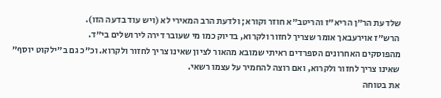שלדעת הר"ן הריא"ז והריטב"א חוזר וקורא; ולדעת הרב המאירי לא (ויש עוד בדעה הזו).
הרש"ז אוירעבאך אומר שצריך לחזור ולקרוא, בדיוק כמו מי שעובר דירה לירושלים בי"ד.
מהפוסקים האחרונים הספרדים ראיתי שמובא מהאור לציון שאינו צריך לחזור ולקרוא. וכ"כ גם ב"ילקוט יוסף" שאינו צריך לחזור ולקרוא, ואם רוצה להחמיר על עצמו רשאי.
את בטוחה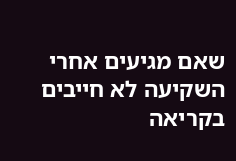שאם מגיעים אחרי השקיעה לא חייבים בקריאה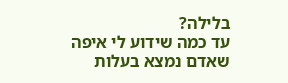בלילה?
עד כמה שידוע לי איפה שאדם נמצא בעלות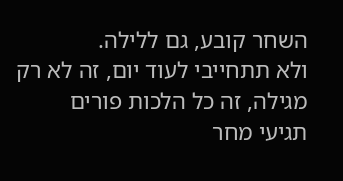השחר קובע, גם ללילה.
ולא תתחייבי לעוד יום, זה לא רק מגילה, זה כל הלכות פורים
תגיעי מחר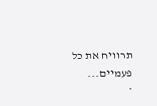תרוויח את כל פעמיים...
*